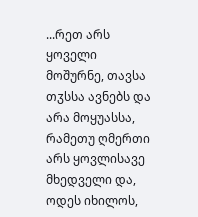...რეთ არს ყოველი მოშურნე, თავსა თჳსსა ავნებს და არა მოყუასსა, რამეთუ ღმერთი არს ყოვლისავე მხედველი და, ოდეს იხილოს,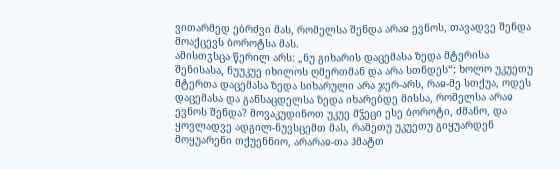ვითარმედ ებრძვი მას, რომელსა შენდა არაჲ ევნოს, თავადვე შენდა მოაქცევს ბოროტსა მას.
ამისთჳსცა წერილ არს: „ნუ გიხარის დაცემასა ზედა მტერისა შენისასა, ნუუკუე იხილოს ღმერთმან და არა სთნდეს“; ხოლო უკუეთუ მტერთა დაცემასა ზედა სიხარული არა ჯერ-არს, რაჲ-მე სთქუა, ოდეს დაცემასა და განსაცდელსა ზედა იხარებდე მისსა, რომელსა არაჲ ევნოს შენდა? მოვაკუდინოთ უკუე მჴეცი ესე ბოროტი, ძმანო, და ყოვლადვე ადგილ-ნუვსცემთ მას, რამეთუ უკუეთუ გიყუარდენ მოყუარენი თქუენნიო, არარაჲ-თა ჰმატთ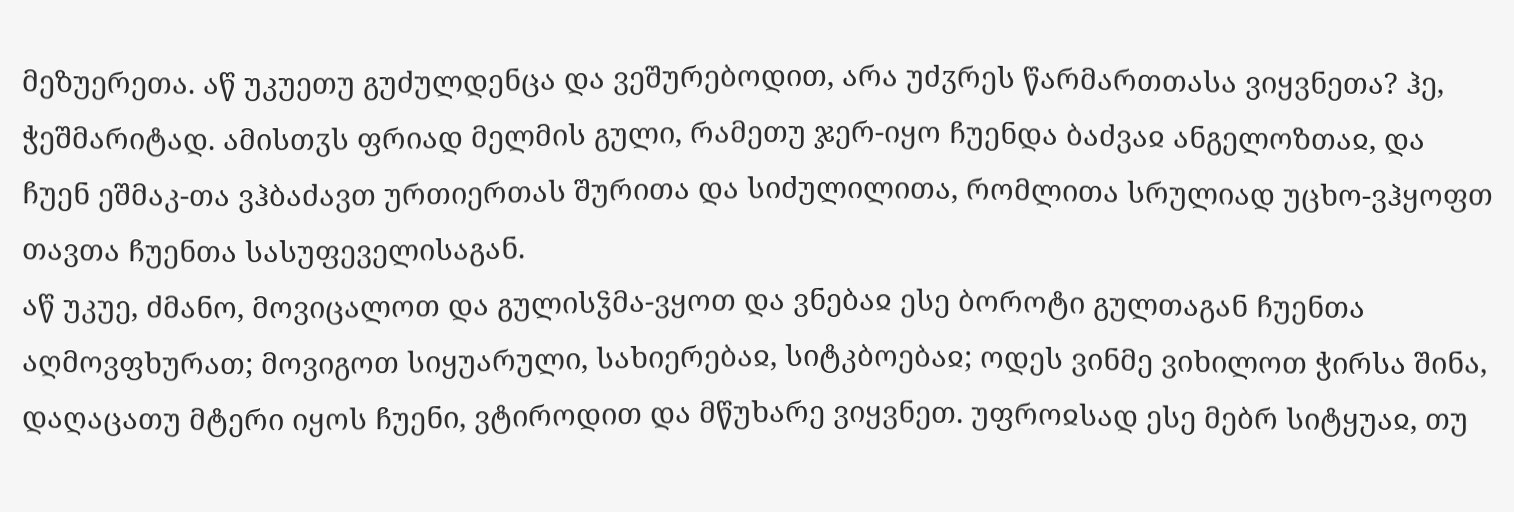მეზუერეთა. აწ უკუეთუ გუძულდენცა და ვეშურებოდით, არა უძჳრეს წარმართთასა ვიყვნეთა? ჰე, ჭეშმარიტად. ამისთჳს ფრიად მელმის გული, რამეთუ ჯერ-იყო ჩუენდა ბაძვაჲ ანგელოზთაჲ, და ჩუენ ეშმაკ-თა ვჰბაძავთ ურთიერთას შურითა და სიძულილითა, რომლითა სრულიად უცხო-ვჰყოფთ თავთა ჩუენთა სასუფეველისაგან.
აწ უკუე, ძმანო, მოვიცალოთ და გულისჴმა-ვყოთ და ვნებაჲ ესე ბოროტი გულთაგან ჩუენთა აღმოვფხურათ; მოვიგოთ სიყუარული, სახიერებაჲ, სიტკბოებაჲ; ოდეს ვინმე ვიხილოთ ჭირსა შინა, დაღაცათუ მტერი იყოს ჩუენი, ვტიროდით და მწუხარე ვიყვნეთ. უფროჲსად ესე მებრ სიტყუაჲ, თუ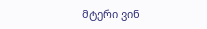მტერი ვინ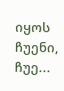იყოს ჩუენი, ჩუე...